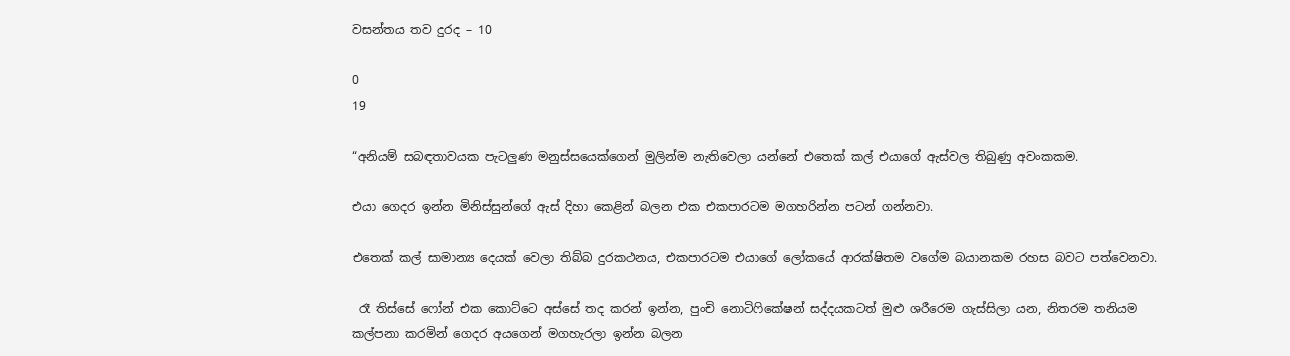වසන්තය තව දුරද – 10

0
19

“අනියම් සබඳතාවයක පැටලුණ මනුස්සයෙක්ගෙන් මුලින්ම නැතිවෙලා යන්නේ එතෙක් කල් එයාගේ ඇස්වල තිබුණු අවංකකම.

එයා ගෙදර ඉන්න මිනිස්සුන්ගේ ඇස් දිහා කෙළින් බලන එක එකපාරටම මගහරින්න පටන් ගන්නවා.

එතෙක් කල් සාමාන්‍ය දෙයක් වෙලා තිබ්බ දුරකථනය, එකපාරටම එයාගේ ලෝකයේ ආරක්ෂිතම වගේම බයානකම රහස බවට පත්වෙනවා.

 රෑ තිස්සේ ෆෝන් එක කොට්ටෙ අස්සේ තද කරන් ඉන්න, පුංචි නොටිෆිකේෂන් සද්දයකටත් මුළු ශරීරෙම ගැස්සිලා යන, නිතරම තනියම කල්පනා කරමින් ගෙදර අයගෙන් මගහැරලා ඉන්න බලන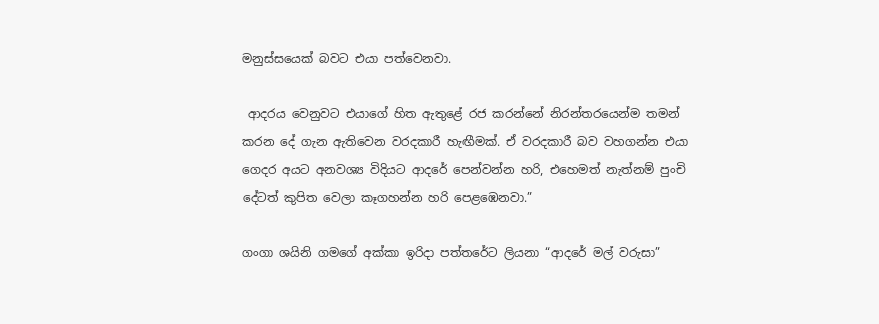මනුස්සයෙක් බවට එයා පත්වෙනවා.

 ආදරය වෙනුවට එයාගේ හිත ඇතුළේ රජ කරන්නේ නිරන්තරයෙන්ම තමන් කරන දේ ගැන ඇතිවෙන වරදකාරී හැඟීමක්. ඒ වරදකාරී බව වහගන්න එයා ගෙදර අයට අනවශ්‍ය විදියට ආදරේ පෙන්වන්න හරි, එහෙමත් නැත්නම් පුංචි දේටත් කුපිත වෙලා කෑගහන්න හරි පෙළඹෙනවා.”

ගංගා ශයිනි ගමගේ අක්කා ඉරිදා පත්තරේට ලියනා “ආදරේ මල් වරුසා”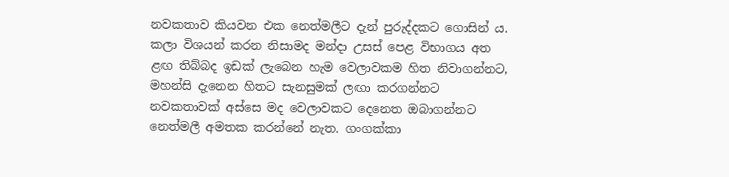නවකතාව කියවන එක නෙත්මලීට දැන් පුරුද්දකට ගොසින් ය. කලා විශයන් කරන නිසාමද මන්දා උසස් පෙළ විභාගය අත ළඟ තිබ්බද ඉඩක් ලැබෙන හැම වෙලාවකම හිත නිවාගන්නට, මහන්සි දැනෙන හිතට සැනසුමක් ලඟා කරගන්නට නවකතාවක් අස්සෙ මද වෙලාවකට දෙනෙත ඔබාගන්නට නෙත්මලී අමතක කරන්නේ නැත. ගංගක්කා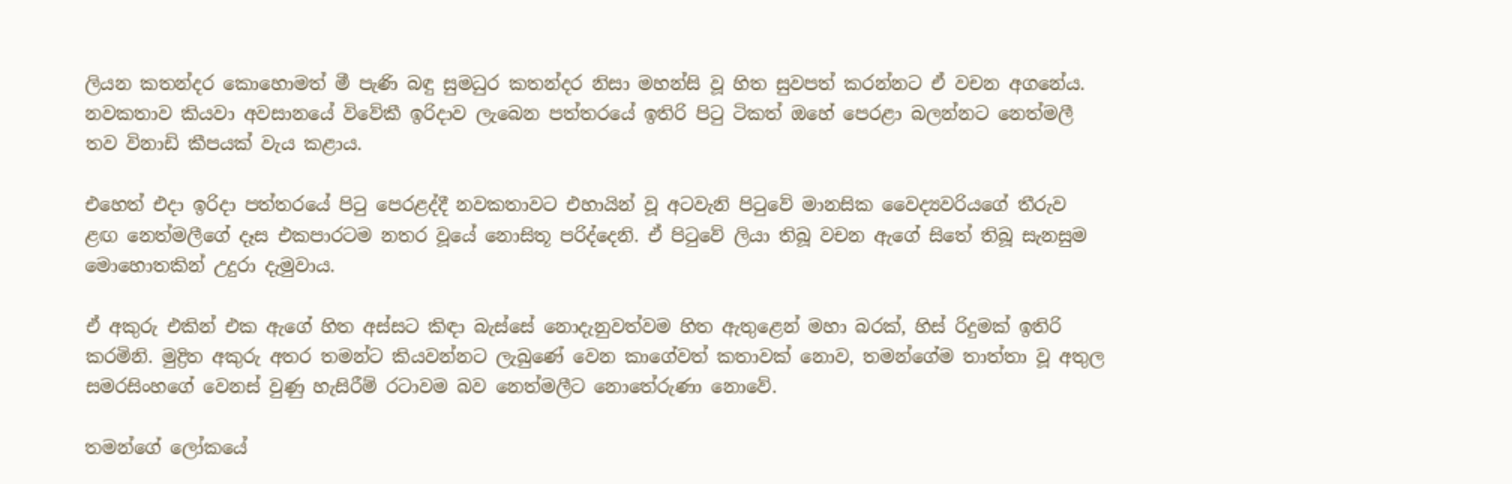ලියන කතන්දර කොහොමත් මී පැණි බඳු සුමධුර කතන්දර නිසා මහන්සි වූ හිත සුවපත් කරන්නට ඒ වචන අගනේය. නවකතාව කියවා අවසානයේ විවේකී ඉරිදාව ලැබෙන පත්තරයේ ඉතිරි පිටු ටිකත් ඔහේ පෙරළා බලන්නට නෙත්මලී තව විනාඩි කීපයක් වැය කළාය.

එහෙත් එදා ඉරිදා පත්තරයේ පිටු පෙරළද්දී නවකතාවට එහායින් වූ අටවැනි පිටුවේ මානසික වෛද්‍යවරියගේ තීරුව ළඟ නෙත්මලීගේ දෑස එකපාරටම නතර වූයේ නොසිතූ පරිද්දෙනි. ඒ පිටුවේ ලියා තිබූ වචන ඇගේ සිතේ තිබූ සැනසුම මොහොතකින් උදුරා දැමුවාය.

ඒ අකුරු එකින් එක ඇගේ හිත අස්සට කිඳා බැස්සේ නොදැනුවත්වම හිත ඇතුළෙන් මහා බරක්, හිස් රිදුමක් ඉතිරි කරමිනි. මුද්‍රිත අකුරු අතර තමන්ට කියවන්නට ලැබුණේ වෙන කාගේවත් කතාවක් නොව, තමන්ගේම තාත්තා වූ අතුල සමරසිංහගේ වෙනස් වුණු හැසිරීම් රටාවම බව නෙත්මලීට නොතේරුණා නොවේ.

තමන්ගේ ලෝකයේ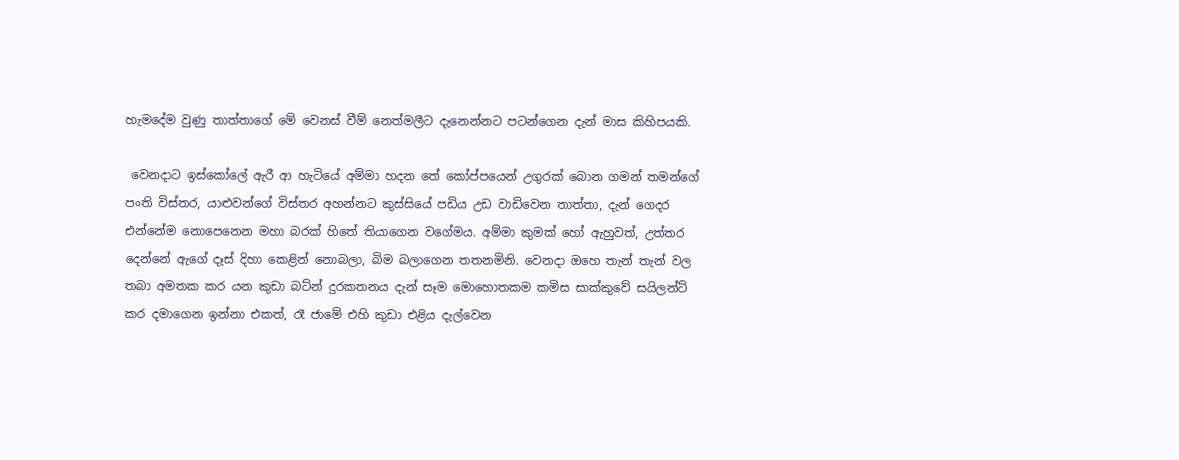හැමදේම වුණු තාත්තාගේ මේ වෙනස් වීම් නෙත්මලීට දැනෙන්නට පටන්ගෙන දැන් මාස කිහිපයකි.

 වෙනදාට ඉස්කෝලේ ඇරී ආ හැටියේ අම්මා හදන තේ කෝප්පයෙන් උගුරක් බොන ගමන් තමන්ගේ පංති විස්තර, යාළුවන්ගේ විස්තර අහන්නට කුස්සියේ පඩිය උඩ වාඩිවෙන තාත්තා, දැන් ගෙදර එන්නේම නොපෙනෙන මහා බරක් හිතේ තියාගෙන වගේමය. අම්මා කුමක් හෝ ඇහුවත්, උත්තර දෙන්නේ ඇගේ දෑස් දිහා කෙළින් නොබලා, බිම බලාගෙන තතනමිනි. වෙනදා ඔහෙ තැන් තැන් වල තබා අමතක කර යන කුඩා බට්න් දුරකතනය දැන් සෑම මොහොතකම කමිස සාක්කුවේ සයිලන්ට් කර දමාගෙන ඉන්නා එකත්, රෑ ජාමේ එහි කුඩා එළිය දැල්වෙන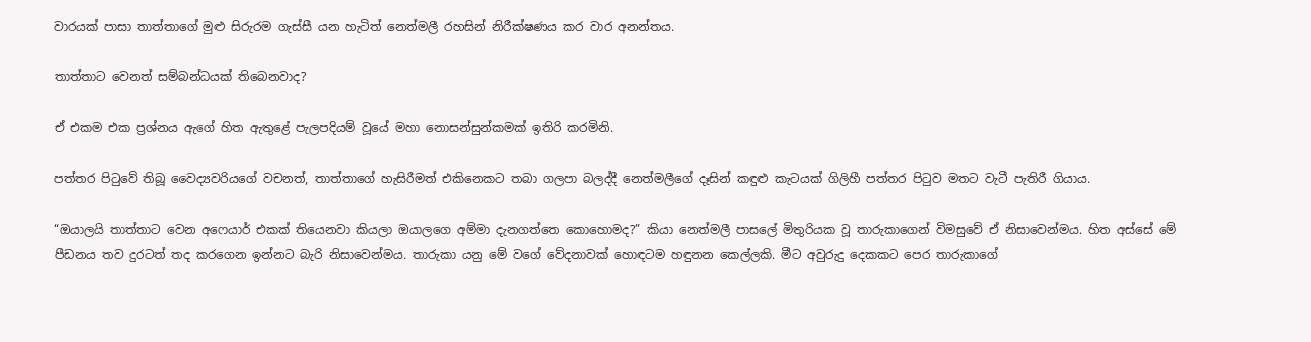වාරයක් පාසා තාත්තාගේ මුළු සිරුරම ගැස්සී යන හැටිත් නෙත්මලී රහසින් නිරීක්ෂණය කර වාර අනන්තය.

තාත්තාට වෙනත් සම්බන්ධයක් තිබෙනවාද?

ඒ එකම එක ප්‍රශ්නය ඇගේ හිත ඇතුළේ පැලපදියම් වූයේ මහා නොසන්සුන්කමක් ඉතිරි කරමිනි.

පත්තර පිටුවේ තිබූ වෛද්‍යවරියගේ වචනත්, තාත්තාගේ හැසිරීමත් එකිනෙකට තබා ගලපා බලද්දී නෙත්මලීගේ දෑසින් කඳුළු කැටයක් ගිලිහී පත්තර පිටුව මතට වැටී පැතිරී ගියාය.

“ඔයාලයි තාත්තාට වෙන අෆෙයාර් එකක් තියෙනවා කියලා ඔයාලගෙ අම්මා දැනගත්තෙ කොහොමද?” කියා නෙත්මලී පාසලේ මිතුරියක වූ තාරුකාගෙන් විමසුවේ ඒ නිසාවෙන්මය. හිත අස්සේ මේ පීඩනය තව දුරටත් තද කරගෙන ඉන්නට බැරි නිසාවෙන්මය. තාරුකා යනු මේ වගේ වේදනාවක් හොඳටම හඳුනන කෙල්ලකි. මීට අවුරුදු දෙකකට පෙර තාරුකාගේ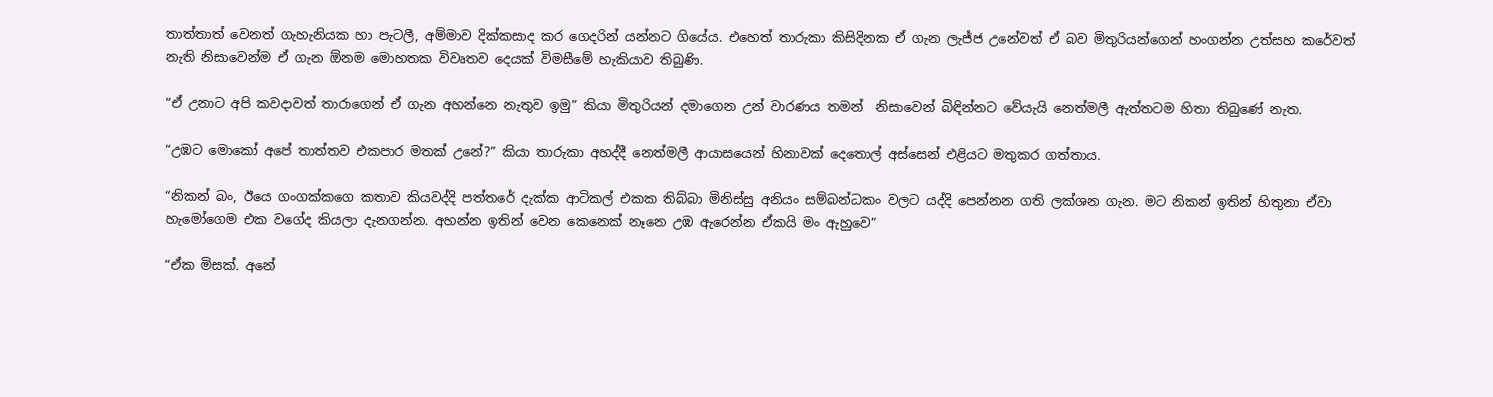තාත්තාත් වෙනත් ගැහැනියක හා පැටලී, අම්මාව දික්කසාද කර ගෙදරින් යන්නට ගියේය. එහෙත් තාරුකා කිසිදිනක ඒ ගැන ලැජ්ජ උනේවත් ඒ බව මිතුරියන්ගෙන් හංගන්න උත්සහ කරේවත් නැති නිසාවෙන්ම ඒ ගැන ඕනම මොහතක විවෘතව දෙයක් විමසීමේ හැකියාව තිබුණි.

“ඒ උනාට අපි කවදාවත් තාරාගෙන් ඒ ගැන අහන්නෙ නැතුව ඉමු” කියා මිතුරියන් දමාගෙන උන් වාරණය තමන්  නිසාවෙන් බිඳින්නට වේයැයි නෙත්මලී ඇත්තටම හිතා තිබුණේ නැත.

“උඹට මොකෝ අපේ තාත්තව එකපාර මතක් උනේ?” කියා තාරුකා අහද්දී නෙත්මලී ආයාසයෙන් හිනාවක් දෙතොල් අස්සෙන් එළියට මතුකර ගත්තාය.

“නිකන් බං, ඊයෙ ගංගක්කගෙ කතාව කියවද්දි පත්තරේ දැක්ක ආටිකල් එකක තිබ්බා මිනිස්සු අනියං සම්බන්ධකං වලට යද්දි පෙන්නන ගති ලක්ශන ගැන. මට නිකන් ඉතින් හිතුනා ඒවා හැමෝගෙම එක වගේද කියලා දැනගන්න. අහන්න ඉතින් වෙන කෙනෙක් නෑනෙ උඹ ඇරෙන්න ඒකයි මං ඇහුවෙ”

“ඒක මිසක්. අනේ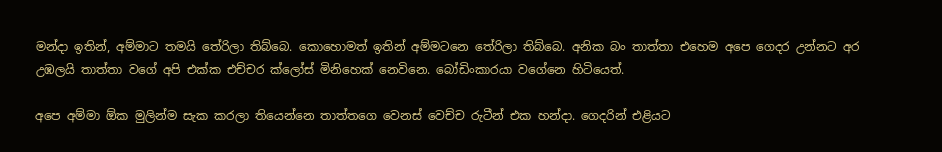මන්දා ඉතින්, අම්මාට තමයි තේරිලා තිබ්බෙ. කොහොමත් ඉතින් අම්මටනෙ තේරිලා තිබ්බෙ. අනික බං තාත්තා එහෙම අපෙ ගෙදර උන්නට අර උඹලයි තාත්තා වගේ අපි එක්ක එච්චර ක්ලෝස් මිනිහෙක් නෙවිනෙ. බෝඩිංකාරයා වගේනෙ හිටියෙත්.

අපෙ අම්මා ඕක මුලින්ම සැක කරලා තියෙන්නෙ තාත්තගෙ වෙනස් වෙච්ච රුටීන් එක හන්දා. ගෙදරින් එළියට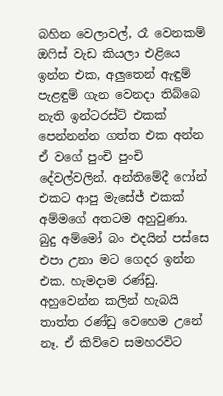බහින වෙලාවල්, රෑ වෙනකම් ඔෆිස් වැඩ කියලා එළියෙ ඉන්න එක, අලුතෙන් ඇඳුම් පැළඳුම් ගැන වෙනදා තිබ්බෙ නැති ඉන්ටරස්ට් එකක් පෙන්නන්න ගත්ත එක අන්න ඒ වගේ පුංචි පුංචි දේවල්වලින්. අන්තිමේදී ෆෝන් එකට ආපු මැසේජ් එකක් අම්මගේ අතටම අහුවුණා. බුදු අම්මෝ බං එදයින් පස්සෙ එපා උනා මට ගෙදර ඉන්න එක. හැමදාම රණ්ඩු. අහුවෙන්න කලින් හැබයි තාත්ත රණ්ඩු වෙහෙම උනේ නෑ. ඒ කිව්වෙ සමහරවිට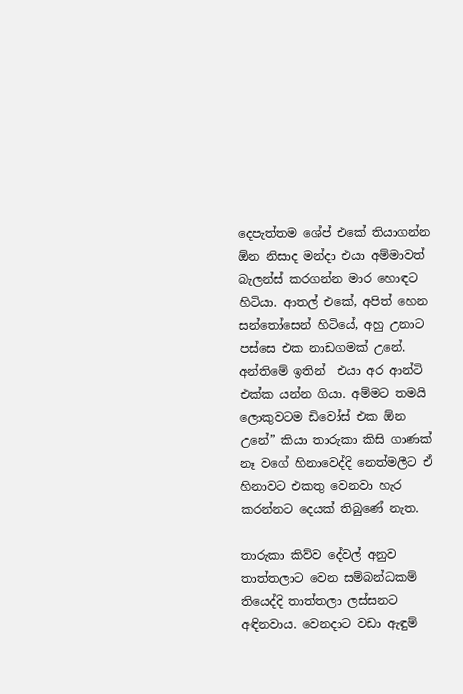දෙපැත්තම ශේප් එකේ තියාගන්න ඕන නිසාද මන්දා එයා අම්මාවත් බැලන්ස් කරගන්න මාර හොඳට හිටියා. ආතල් එකේ, අපිත් හෙන සන්තෝසෙන් හිටියේ, අහු උනාට පස්සෙ එක නාඩගමක් උනේ. අන්තිමේ ඉතින්  එයා අර ආන්ටි එක්ක යන්න ගියා. අම්මට තමයි ලොකුවටම ඩිවෝස් එක ඕන උනේ” කියා තාරුකා කිසි ගාණක් නෑ වගේ හිනාවෙද්දි නෙත්මලීට ඒ හිනාවට එකතු වෙනවා හැර කරන්නට දෙයක් තිබුණේ නැත.

තාරුකා කිව්ව දේවල් අනුව තාත්තලාට වෙන සම්බන්ධකම් තියෙද්දි තාත්තලා ලස්සනට අඳිනවාය. වෙනදාට වඩා ඇඳුම්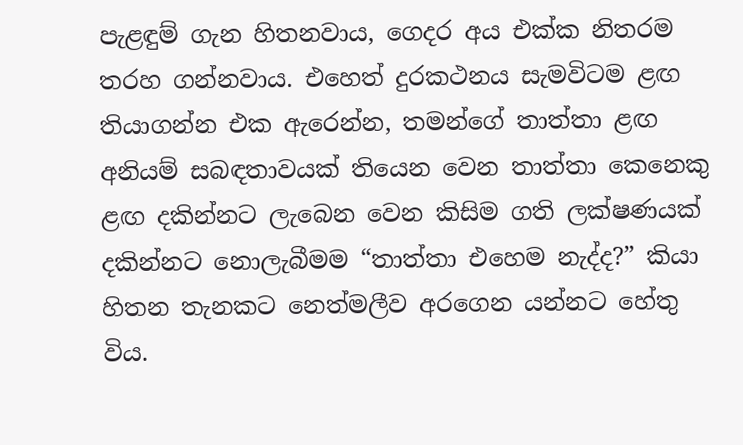පැළඳුම් ගැන හිතනවාය, ගෙදර අය එක්ක නිතරම තරහ ගන්නවාය. එහෙත් දුරකථනය සැමවිටම ළඟ තියාගන්න එක ඇරෙන්න, තමන්ගේ තාත්තා ළඟ අනියම් සබඳතාවයක් තියෙන වෙන තාත්තා කෙනෙකු ළඟ දකින්නට ලැබෙන වෙන කිසිම ගති ලක්ෂණයක් දකින්නට නොලැබීමම “තාත්තා එහෙම නැද්ද?” කියා හිතන තැනකට නෙත්මලීව අරගෙන යන්නට හේතු විය.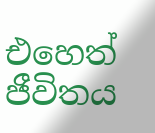එහෙත් ජීවිතය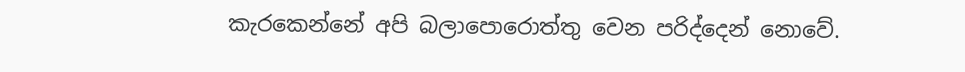කැරකෙන්නේ අපි බලාපොරොත්තු වෙන පරිද්දෙන් නොවේ.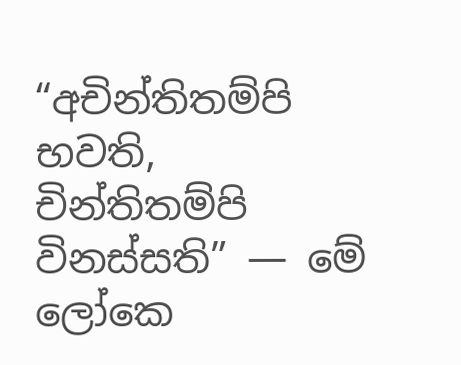“අචින්තිතම්පි භවති, චින්තිතම්පි විනස්සති” — මේ ලෝකෙ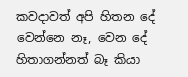කවදාවත් අපි හිතන දේ වෙන්නෙ නෑ, වෙන දේ හිතාගන්නත් බෑ කියා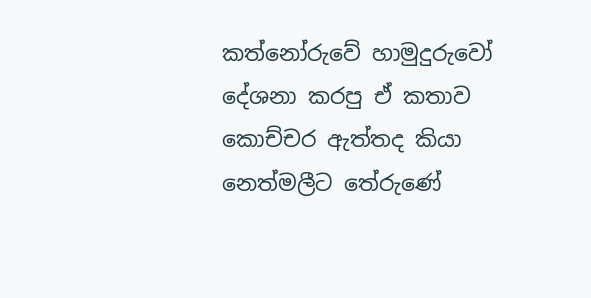කත්නෝරුවේ හාමුදුරුවෝ දේශනා කරපු ඒ කතාව කොච්චර ඇත්තද කියා නෙත්මලීට තේරුණේ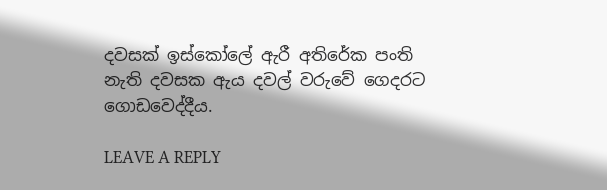දවසක් ඉස්කෝලේ ඇරී අතිරේක පංති නැති දවසක ඇය දවල් වරුවේ ගෙදරට ගොඩවෙද්දීය.

LEAVE A REPLY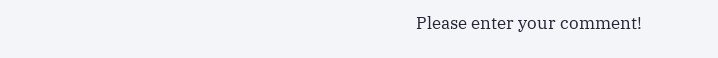Please enter your comment!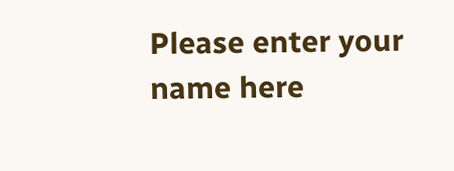Please enter your name here